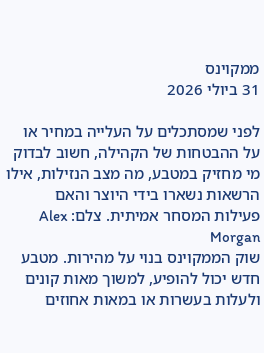ממקוינס
31 ביולי 2026

לפני שמסתכלים על העלייה במחיר או על ההבטחות של הקהילה, חשוב לבדוק מי מחזיק במטבע, מה מצב הנזילות, אילו הרשאות נשארו בידי היוצר והאם פעילות המסחר אמיתית. צלם: Alex Morgan
שוק הממקוינס בנוי על מהירות. מטבע חדש יכול להופיע, למשוך מאות קונים ולעלות בעשרות או במאות אחוזים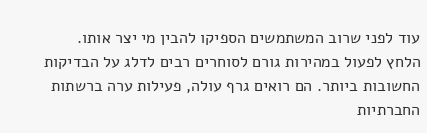עוד לפני שרוב המשתמשים הספיקו להבין מי יצר אותו.
הלחץ לפעול במהירות גורם לסוחרים רבים לדלג על הבדיקות החשובות ביותר. הם רואים גרף עולה, פעילות ערה ברשתות החברתיות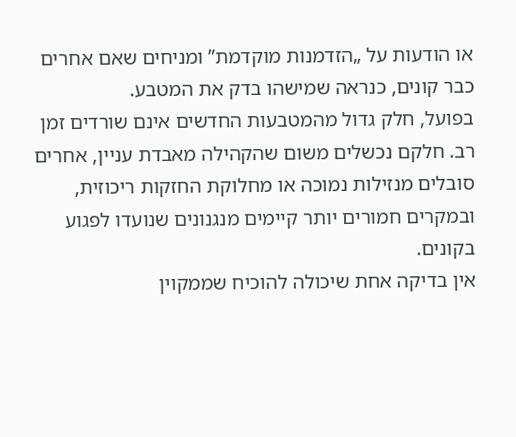או הודעות על „הזדמנות מוקדמת” ומניחים שאם אחרים כבר קונים, כנראה שמישהו בדק את המטבע.
בפועל, חלק גדול מהמטבעות החדשים אינם שורדים זמן רב. חלקם נכשלים משום שהקהילה מאבדת עניין, אחרים סובלים מנזילות נמוכה או מחלוקת החזקות ריכוזית, ובמקרים חמורים יותר קיימים מנגנונים שנועדו לפגוע בקונים.
אין בדיקה אחת שיכולה להוכיח שממקוין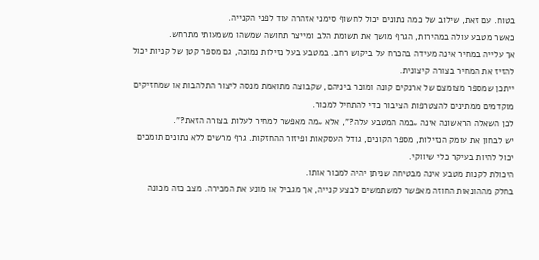בטוח. עם זאת, שילוב של כמה נתונים יכול לחשוף סימני אזהרה עוד לפני הקנייה.
כאשר מטבע עולה במהירות, הגרף מושך את תשומת הלב ומייצר תחושה שמשהו משמעותי מתרחש.
אך עלייה במחיר אינה מעידה בהכרח על ביקוש רחב. במטבע בעל נזילות נמוכה, גם מספר קטן של קניות יכול להזיז את המחיר בצורה קיצונית.
ייתכן שמספר מצומצם של ארנקים קונה ומוכר ביניהם, שקבוצה מתואמת מנסה ליצור התלהבות או שמחזיקים מוקדמים ממתינים להצטרפות הציבור כדי להתחיל למכור.
לכן השאלה הראשונה אינה „כמה המטבע עלה?”, אלא „מה מאפשר למחיר לעלות בצורה הזאת?”.
יש לבחון את עומק הנזילות, מספר הקונים, גודל העסקאות ופיזור ההחזקות. גרף מרשים ללא נתונים תומכים יכול להיות בעיקר כלי שיווקי.
היכולת לקנות מטבע אינה מבטיחה שניתן יהיה למכור אותו.
בחלק מההונאות החוזה מאפשר למשתמשים לבצע קנייה, אך מגביל או מונע את המכירה. מצב כזה מכונה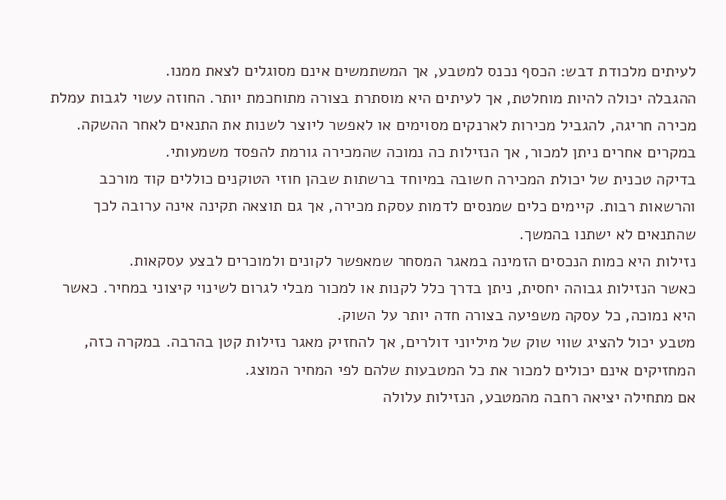לעיתים מלכודת דבש: הכסף נכנס למטבע, אך המשתמשים אינם מסוגלים לצאת ממנו.
ההגבלה יכולה להיות מוחלטת, אך לעיתים היא מוסתרת בצורה מתוחכמת יותר. החוזה עשוי לגבות עמלת מכירה חריגה, להגביל מכירות לארנקים מסוימים או לאפשר ליוצר לשנות את התנאים לאחר ההשקה.
במקרים אחרים ניתן למכור, אך הנזילות כה נמוכה שהמכירה גורמת להפסד משמעותי.
בדיקה טכנית של יכולת המכירה חשובה במיוחד ברשתות שבהן חוזי הטוקנים כוללים קוד מורכב והרשאות רבות. קיימים כלים שמנסים לדמות עסקת מכירה, אך גם תוצאה תקינה אינה ערובה לכך שהתנאים לא ישתנו בהמשך.
נזילות היא כמות הנכסים הזמינה במאגר המסחר שמאפשר לקונים ולמוכרים לבצע עסקאות.
כאשר הנזילות גבוהה יחסית, ניתן בדרך כלל לקנות או למכור מבלי לגרום לשינוי קיצוני במחיר. כאשר היא נמוכה, כל עסקה משפיעה בצורה חדה יותר על השוק.
מטבע יכול להציג שווי שוק של מיליוני דולרים, אך להחזיק מאגר נזילות קטן בהרבה. במקרה כזה, המחזיקים אינם יכולים למכור את כל המטבעות שלהם לפי המחיר המוצג.
אם מתחילה יציאה רחבה מהמטבע, הנזילות עלולה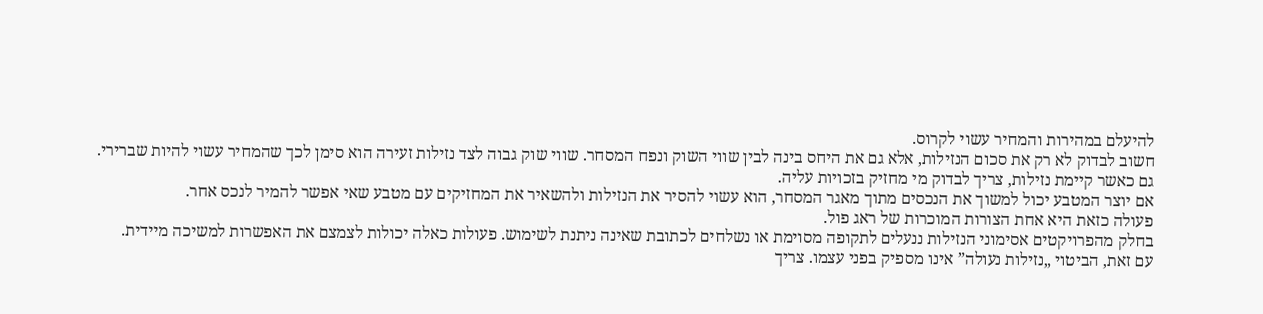להיעלם במהירות והמחיר עשוי לקרוס.
חשוב לבדוק לא רק את סכום הנזילות, אלא גם את היחס בינה לבין שווי השוק ונפח המסחר. שווי שוק גבוה לצד נזילות זעירה הוא סימן לכך שהמחיר עשוי להיות שברירי.
גם כאשר קיימת נזילות, צריך לבדוק מי מחזיק בזכויות עליה.
אם יוצר המטבע יכול למשוך את הנכסים מתוך מאגר המסחר, הוא עשוי להסיר את הנזילות ולהשאיר את המחזיקים עם מטבע שאי אפשר להמיר לנכס אחר.
פעולה כזאת היא אחת הצורות המוכרות של ראג פול.
בחלק מהפרויקטים אסימוני הנזילות ננעלים לתקופה מסוימת או נשלחים לכתובת שאינה ניתנת לשימוש. פעולות כאלה יכולות לצמצם את האפשרות למשיכה מיידית.
עם זאת, הביטוי „נזילות נעולה” אינו מספיק בפני עצמו. צריך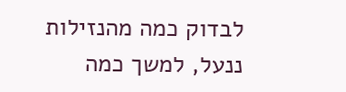לבדוק כמה מהנזילות ננעל, למשך כמה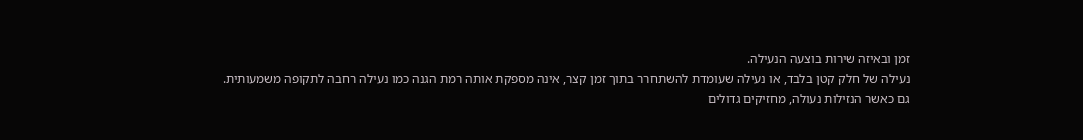זמן ובאיזה שירות בוצעה הנעילה.
נעילה של חלק קטן בלבד, או נעילה שעומדת להשתחרר בתוך זמן קצר, אינה מספקת אותה רמת הגנה כמו נעילה רחבה לתקופה משמעותית.
גם כאשר הנזילות נעולה, מחזיקים גדולים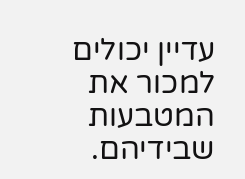עדיין יכולים למכור את המטבעות שבידיהם.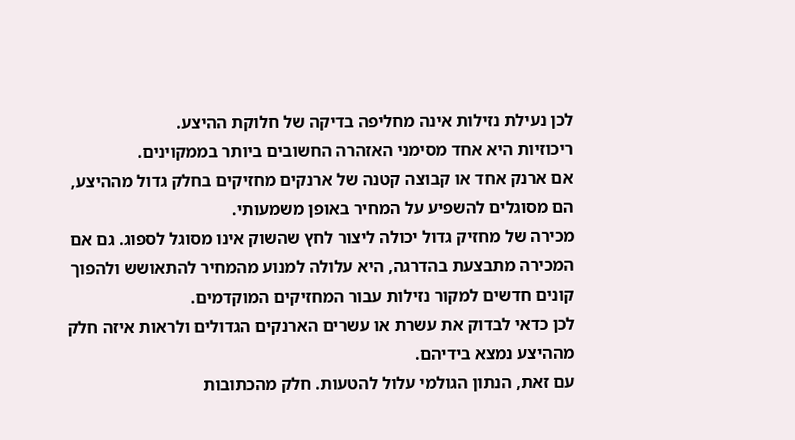לכן נעילת נזילות אינה מחליפה בדיקה של חלוקת ההיצע.
ריכוזיות היא אחד מסימני האזהרה החשובים ביותר בממקוינים.
אם ארנק אחד או קבוצה קטנה של ארנקים מחזיקים בחלק גדול מההיצע, הם מסוגלים להשפיע על המחיר באופן משמעותי.
מכירה של מחזיק גדול יכולה ליצור לחץ שהשוק אינו מסוגל לספוג. גם אם המכירה מתבצעת בהדרגה, היא עלולה למנוע מהמחיר להתאושש ולהפוך קונים חדשים למקור נזילות עבור המחזיקים המוקדמים.
לכן כדאי לבדוק את עשרת או עשרים הארנקים הגדולים ולראות איזה חלק מההיצע נמצא בידיהם.
עם זאת, הנתון הגולמי עלול להטעות. חלק מהכתובות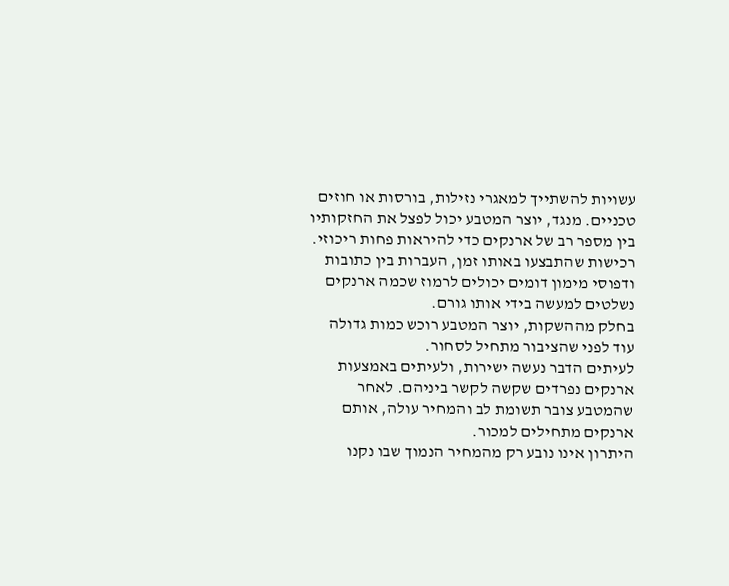עשויות להשתייך למאגרי נזילות, בורסות או חוזים טכניים. מנגד, יוצר המטבע יכול לפצל את החזקותיו בין מספר רב של ארנקים כדי להיראות פחות ריכוזי.
רכישות שהתבצעו באותו זמן, העברות בין כתובות ודפוסי מימון דומים יכולים לרמוז שכמה ארנקים נשלטים למעשה בידי אותו גורם.
בחלק מההשקות, יוצר המטבע רוכש כמות גדולה עוד לפני שהציבור מתחיל לסחור.
לעיתים הדבר נעשה ישירות, ולעיתים באמצעות ארנקים נפרדים שקשה לקשר ביניהם. לאחר שהמטבע צובר תשומת לב והמחיר עולה, אותם ארנקים מתחילים למכור.
היתרון אינו נובע רק מהמחיר הנמוך שבו נקנו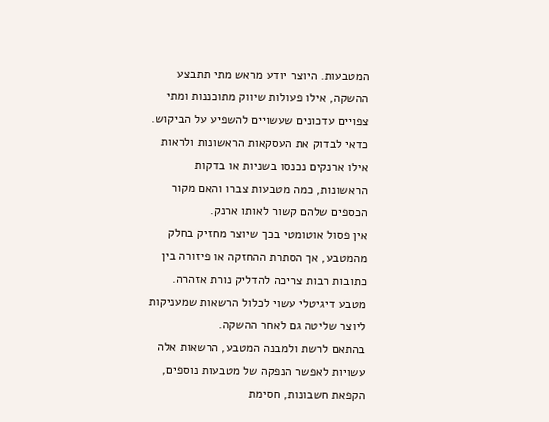המטבעות. היוצר יודע מראש מתי תתבצע ההשקה, אילו פעולות שיווק מתוכננות ומתי צפויים עדכונים שעשויים להשפיע על הביקוש.
כדאי לבדוק את העסקאות הראשונות ולראות אילו ארנקים נכנסו בשניות או בדקות הראשונות, כמה מטבעות צברו והאם מקור הכספים שלהם קשור לאותו ארנק.
אין פסול אוטומטי בכך שיוצר מחזיק בחלק מהמטבע, אך הסתרת ההחזקה או פיזורה בין כתובות רבות צריכה להדליק נורת אזהרה.
מטבע דיגיטלי עשוי לכלול הרשאות שמעניקות ליוצר שליטה גם לאחר ההשקה.
בהתאם לרשת ולמבנה המטבע, הרשאות אלה עשויות לאפשר הנפקה של מטבעות נוספים, הקפאת חשבונות, חסימת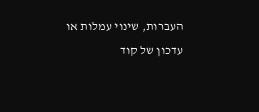העברות, שינוי עמלות או עדכון של קוד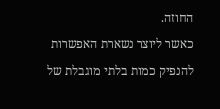החוזה.
כאשר ליוצר נשארת האפשרות להנפיק כמות בלתי מוגבלת של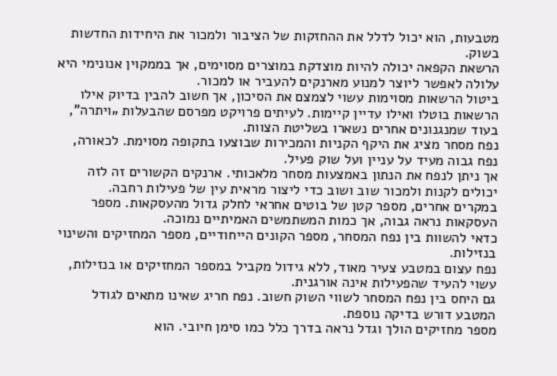מטבעות, הוא יכול לדלל את ההחזקות של הציבור ולמכור את היחידות החדשות בשוק.
הרשאת הקפאה יכולה להיות מוצדקת במוצרים מסוימים, אך בממקוין אנונימי היא עלולה לאפשר ליוצר למנוע מארנקים להעביר או למכור.
ביטול הרשאות מסוימות עשוי לצמצם את הסיכון, אך חשוב להבין בדיוק אילו הרשאות בוטלו ואילו עדיין קיימות. לעיתים פרויקט מפרסם שהבעלות „ויתרה”, בעוד שמנגנונים אחרים נשארו בשליטת הצוות.
נפח מסחר מציג את היקף הקניות והמכירות שבוצעו בתקופה מסוימת. לכאורה, נפח גבוה מעיד על עניין ועל שוק פעיל.
אך ניתן לנפח את הנתון באמצעות מסחר מלאכותי. ארנקים הקשורים זה לזה יכולים לקנות ולמכור שוב ושוב כדי ליצור מראית עין של פעילות רחבה.
במקרים אחרים, מספר קטן של בוטים אחראי לחלק גדול מהעסקאות. מספר העסקאות נראה גבוה, אך כמות המשתמשים האמיתיים נמוכה.
כדאי להשוות בין נפח המסחר, מספר הקונים הייחודיים, מספר המחזיקים והשינוי בנזילות.
נפח עצום במטבע צעיר מאוד, ללא גידול מקביל במספר המחזיקים או בנזילות, עשוי להעיד שהפעילות אינה אורגנית.
גם היחס בין נפח המסחר לשווי השוק חשוב. נפח חריג שאינו מתאים לגודל המטבע דורש בדיקה נוספת.
מספר מחזיקים הולך וגדל נראה בדרך כלל כמו סימן חיובי. הוא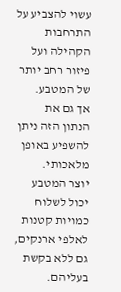עשוי להצביע על התרחבות הקהילה ועל פיזור רחב יותר של המטבע.
אך גם את הנתון הזה ניתן להשפיע באופן מלאכותי.
יוצר המטבע יכול לשלוח כמויות קטנות לאלפי ארנקים, גם ללא בקשת בעליהם.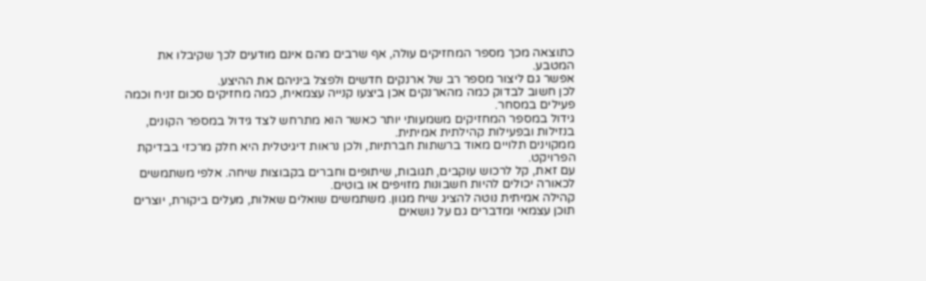כתוצאה מכך מספר המחזיקים עולה, אף שרבים מהם אינם מודעים לכך שקיבלו את המטבע.
אפשר גם ליצור מספר רב של ארנקים חדשים ולפצל ביניהם את ההיצע.
לכן חשוב לבדוק כמה מהארנקים אכן ביצעו קנייה עצמאית, כמה מחזיקים סכום זניח וכמה פעילים במסחר.
גידול במספר המחזיקים משמעותי יותר כאשר הוא מתרחש לצד גידול במספר הקונים, בנזילות ובפעילות קהילתית אמיתית.
ממקוינים תלויים מאוד ברשתות חברתיות, ולכן נראות דיגיטלית היא חלק מרכזי בבדיקת הפרויקט.
עם זאת, קל לרכוש עוקבים, תגובות, שיתופים וחברים בקבוצות שיחה. אלפי משתמשים לכאורה יכולים להיות חשבונות מזויפים או בוטים.
קהילה אמיתית נוטה להציג שיח מגוון. משתמשים שואלים שאלות, מעלים ביקורת, יוצרים תוכן עצמאי ומדברים גם על נושאים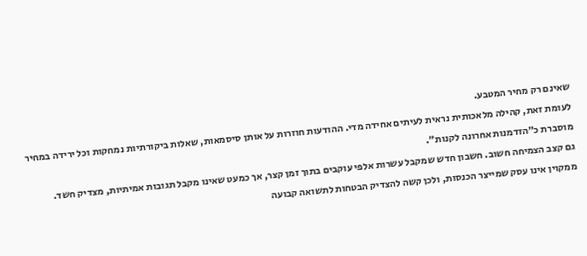שאינם רק מחיר המטבע.
לעומת זאת, קהילה מלאכותית נראית לעיתים אחידה מדי. ההודעות חוזרות על אותן סיסמאות, שאלות ביקורתיות נמחקות וכל ירידה במחיר מוסברת כ״הזדמנות אחרונה לקנות״.
גם קצב הצמיחה חשוב. חשבון חדש שמקבל עשרות אלפי עוקבים בתוך זמן קצר, אך כמעט שאינו מקבל תגובות אמיתיות, מצדיק חשד.
ממקוין אינו עסק שמייצר הכנסות, ולכן קשה להצדיק הבטחות לתשואה קבועה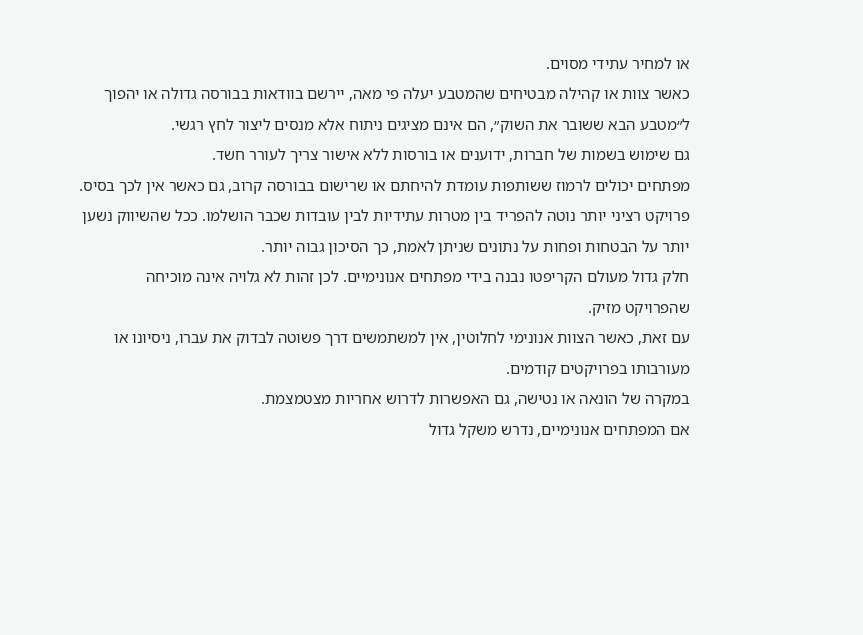או למחיר עתידי מסוים.
כאשר צוות או קהילה מבטיחים שהמטבע יעלה פי מאה, יירשם בוודאות בבורסה גדולה או יהפוך ל״מטבע הבא ששובר את השוק״, הם אינם מציגים ניתוח אלא מנסים ליצור לחץ רגשי.
גם שימוש בשמות של חברות, ידוענים או בורסות ללא אישור צריך לעורר חשד.
מפתחים יכולים לרמוז ששותפות עומדת להיחתם או שרישום בבורסה קרוב, גם כאשר אין לכך בסיס.
פרויקט רציני יותר נוטה להפריד בין מטרות עתידיות לבין עובדות שכבר הושלמו. ככל שהשיווק נשען יותר על הבטחות ופחות על נתונים שניתן לאמת, כך הסיכון גבוה יותר.
חלק גדול מעולם הקריפטו נבנה בידי מפתחים אנונימיים. לכן זהות לא גלויה אינה מוכיחה שהפרויקט מזיק.
עם זאת, כאשר הצוות אנונימי לחלוטין, אין למשתמשים דרך פשוטה לבדוק את עברו, ניסיונו או מעורבותו בפרויקטים קודמים.
במקרה של הונאה או נטישה, גם האפשרות לדרוש אחריות מצטמצמת.
אם המפתחים אנונימיים, נדרש משקל גדול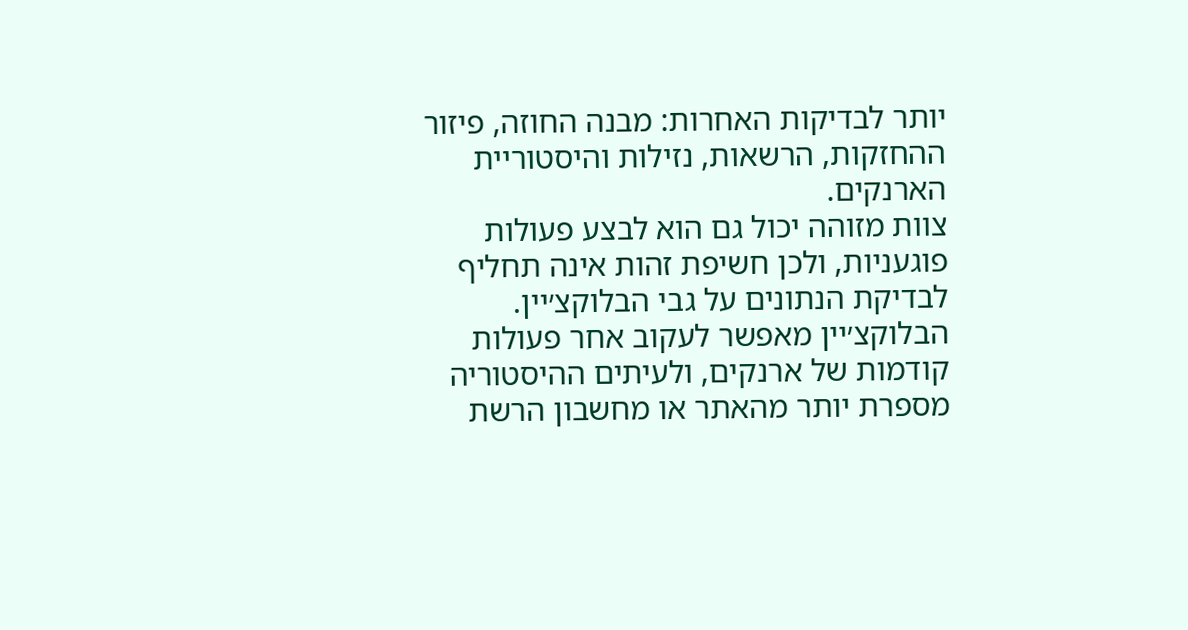יותר לבדיקות האחרות: מבנה החוזה, פיזור ההחזקות, הרשאות, נזילות והיסטוריית הארנקים.
צוות מזוהה יכול גם הוא לבצע פעולות פוגעניות, ולכן חשיפת זהות אינה תחליף לבדיקת הנתונים על גבי הבלוקצ׳יין.
הבלוקצ׳יין מאפשר לעקוב אחר פעולות קודמות של ארנקים, ולעיתים ההיסטוריה מספרת יותר מהאתר או מחשבון הרשת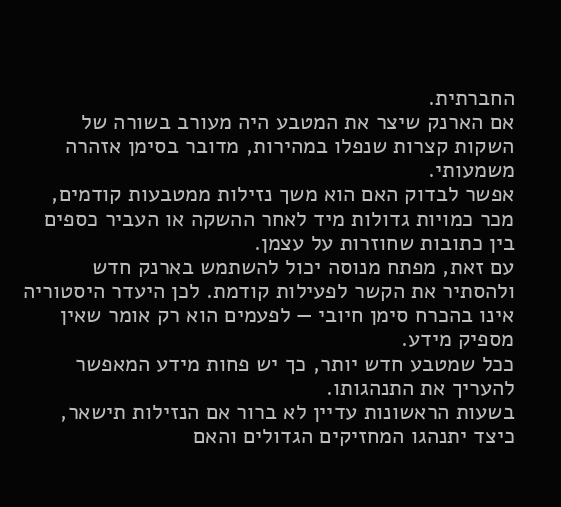החברתית.
אם הארנק שיצר את המטבע היה מעורב בשורה של השקות קצרות שנפלו במהירות, מדובר בסימן אזהרה משמעותי.
אפשר לבדוק האם הוא משך נזילות ממטבעות קודמים, מכר כמויות גדולות מיד לאחר ההשקה או העביר כספים בין כתובות שחוזרות על עצמן.
עם זאת, מפתח מנוסה יכול להשתמש בארנק חדש ולהסתיר את הקשר לפעילות קודמת. לכן היעדר היסטוריה אינו בהכרח סימן חיובי — לפעמים הוא רק אומר שאין מספיק מידע.
ככל שמטבע חדש יותר, כך יש פחות מידע המאפשר להעריך את התנהגותו.
בשעות הראשונות עדיין לא ברור אם הנזילות תישאר, כיצד יתנהגו המחזיקים הגדולים והאם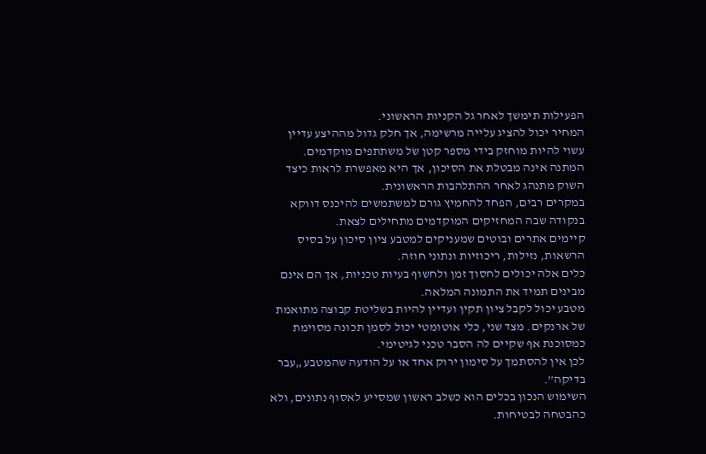הפעילות תימשך לאחר גל הקניות הראשוני.
המחיר יכול להציג עלייה מרשימה, אך חלק גדול מההיצע עדיין עשוי להיות מוחזק בידי מספר קטן של משתתפים מוקדמים.
המתנה אינה מבטלת את הסיכון, אך היא מאפשרת לראות כיצד השוק מתנהג לאחר ההתלהבות הראשונית.
במקרים רבים, הפחד להחמיץ גורם למשתמשים להיכנס דווקא בנקודה שבה המחזיקים המוקדמים מתחילים לצאת.
קיימים אתרים ובוטים שמעניקים למטבע ציון סיכון על בסיס הרשאות, נזילות, ריכוזיות ונתוני חוזה.
כלים אלה יכולים לחסוך זמן ולחשוף בעיות טכניות, אך הם אינם מבינים תמיד את התמונה המלאה.
מטבע יכול לקבל ציון תקין ועדיין להיות בשליטת קבוצה מתואמת של ארנקים. מצד שני, כלי אוטומטי יכול לסמן תכונה מסוימת כמסוכנת אף שקיים לה הסבר טכני לגיטימי.
לכן אין להסתמך על סימון ירוק אחד או על הודעה שהמטבע „עבר בדיקה”.
השימוש הנכון בכלים הוא כשלב ראשון שמסייע לאסוף נתונים, ולא כהבטחה לבטיחות.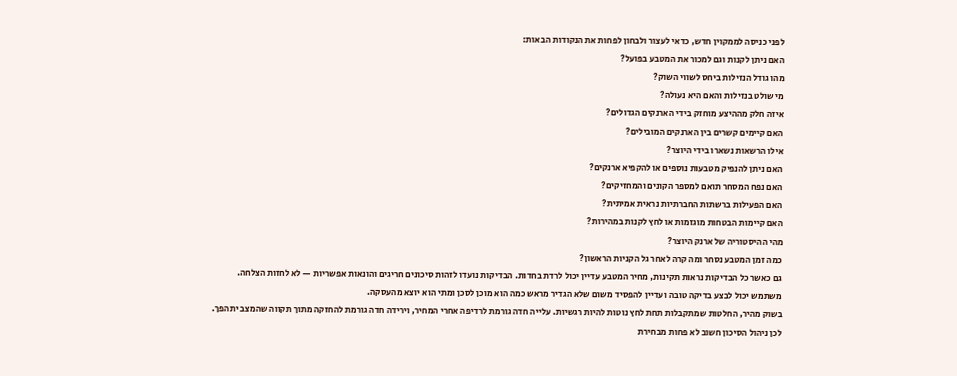לפני כניסה לממקוין חדש, כדאי לעצור ולבחון לפחות את הנקודות הבאות:
האם ניתן לקנות וגם למכור את המטבע בפועל?
מהו גודל הנזילות ביחס לשווי השוק?
מי שולט בנזילות והאם היא נעולה?
איזה חלק מההיצע מוחזק בידי הארנקים הגדולים?
האם קיימים קשרים בין הארנקים המובילים?
אילו הרשאות נשארו בידי היוצר?
האם ניתן להנפיק מטבעות נוספים או להקפיא ארנקים?
האם נפח המסחר תואם למספר הקונים והמחזיקים?
האם הפעילות ברשתות החברתיות נראית אמיתית?
האם קיימות הבטחות מוגזמות או לחץ לקנות במהירות?
מהי ההיסטוריה של ארנק היוצר?
כמה זמן המטבע נסחר ומה קרה לאחר גל הקניות הראשון?
גם כאשר כל הבדיקות נראות תקינות, מחיר המטבע עדיין יכול לרדת בחדות. הבדיקות נועדו לזהות סיכונים חריגים והונאות אפשריות — לא לחזות הצלחה.
משתמש יכול לבצע בדיקה טובה ועדיין להפסיד משום שלא הגדיר מראש כמה הוא מוכן לסכן ומתי הוא יוצא מהעסקה.
בשוק מהיר, החלטות שמתקבלות תחת לחץ נוטות להיות רגשיות. עלייה חדה גורמת לרדיפה אחרי המחיר, וירידה חדה גורמת להחזקה מתוך תקווה שהמצב יתהפך.
לכן ניהול הסיכון חשוב לא פחות מבחירת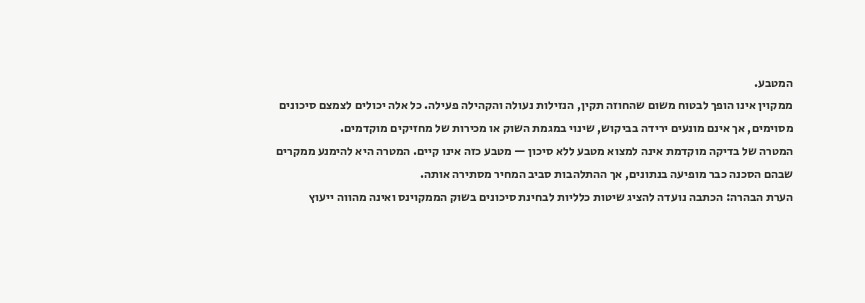המטבע.
ממקוין אינו הופך לבטוח משום שהחוזה תקין, הנזילות נעולה והקהילה פעילה. כל אלה יכולים לצמצם סיכונים מסוימים, אך אינם מונעים ירידה בביקוש, שינוי במגמת השוק או מכירות של מחזיקים מוקדמים.
המטרה של בדיקה מוקדמת אינה למצוא מטבע ללא סיכון — מטבע כזה אינו קיים. המטרה היא להימנע ממקרים שבהם הסכנה כבר מופיעה בנתונים, אך ההתלהבות סביב המחיר מסתירה אותה.
הערת הבהרה: הכתבה נועדה להציג שיטות כלליות לבחינת סיכונים בשוק הממקוינס ואינה מהווה ייעוץ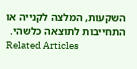השקעות, המלצה לקנייה או התחייבות לתוצאה כלשהי.
Related Articles